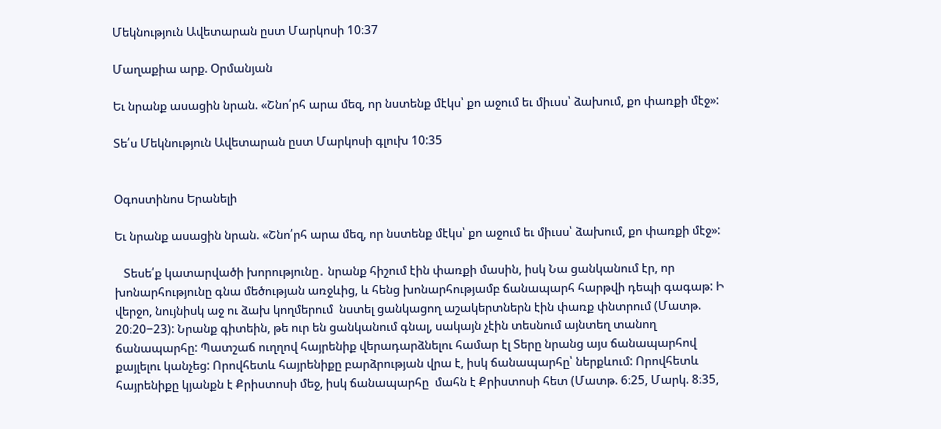Մեկնություն Ավետարան ըստ Մարկոսի 10։37

Մաղաքիա արք. Օրմանյան

Եւ նրանք ասացին նրան. «Շնո՛րհ արա մեզ, որ նստենք մէկս՝ քո աջում եւ միւսս՝ ձախում, քո փառքի մէջ»:

Տե՛ս Մեկնություն Ավետարան ըստ Մարկոսի գլուխ 10:35


Օգոստինոս Երանելի

Եւ նրանք ասացին նրան. «Շնո՛րհ արա մեզ, որ նստենք մէկս՝ քո աջում եւ միւսս՝ ձախում, քո փառքի մէջ»:

   Տեսե՛ք կատարվածի խորությունը․ նրանք հիշում էին փառքի մասին, իսկ Նա ցանկանում էր, որ խոնարհությունը գնա մեծության առջևից, և հենց խոնարհությամբ ճանապարհ հարթվի դեպի գագաթ: Ի վերջո, նույնիսկ աջ ու ձախ կողմերում  նստել ցանկացող աշակերտներն էին փառք փնտրում (Մատթ. 20։20−23): Նրանք գիտեին, թե ուր են ցանկանում գնալ, սակայն չէին տեսնում այնտեղ տանող ճանապարհը: Պատշաճ ուղղով հայրենիք վերադարձնելու համար էլ Տերը նրանց այս ճանապարհով քայլելու կանչեց: Որովհետև հայրենիքը բարձրության վրա է, իսկ ճանապարհը՝ ներքևում: Որովհետև հայրենիքը կյանքն է Քրիստոսի մեջ, իսկ ճանապարհը  մահն է Քրիստոսի հետ (Մատթ. 6։25, Մարկ. 8։35,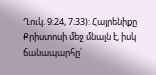Ղուկ. 9։24, 7։33): Հայրենիքը  Քրիստոսի մեջ մնալն է, իսկ ճանապարհը՝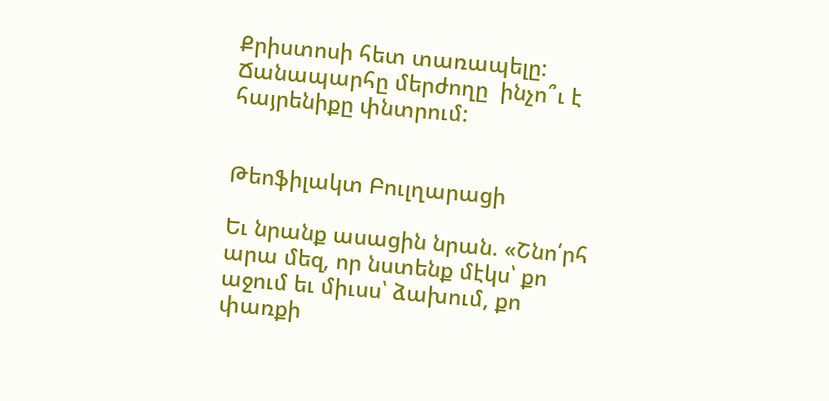Քրիստոսի հետ տառապելը: Ճանապարհը մերժողը  ինչո՞ւ է հայրենիքը փնտրում:


Թեոֆիլակտ Բուլղարացի

Եւ նրանք ասացին նրան. «Շնո՛րհ արա մեզ, որ նստենք մէկս՝ քո աջում եւ միւսս՝ ձախում, քո փառքի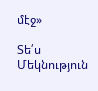մէջ»

Տե՛ս Մեկնություն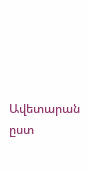Ավետարան ըստ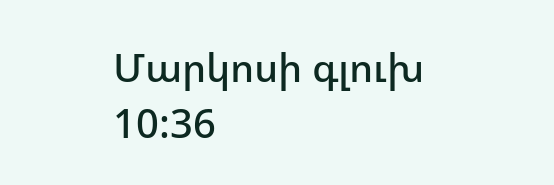Մարկոսի գլուխ 10:36